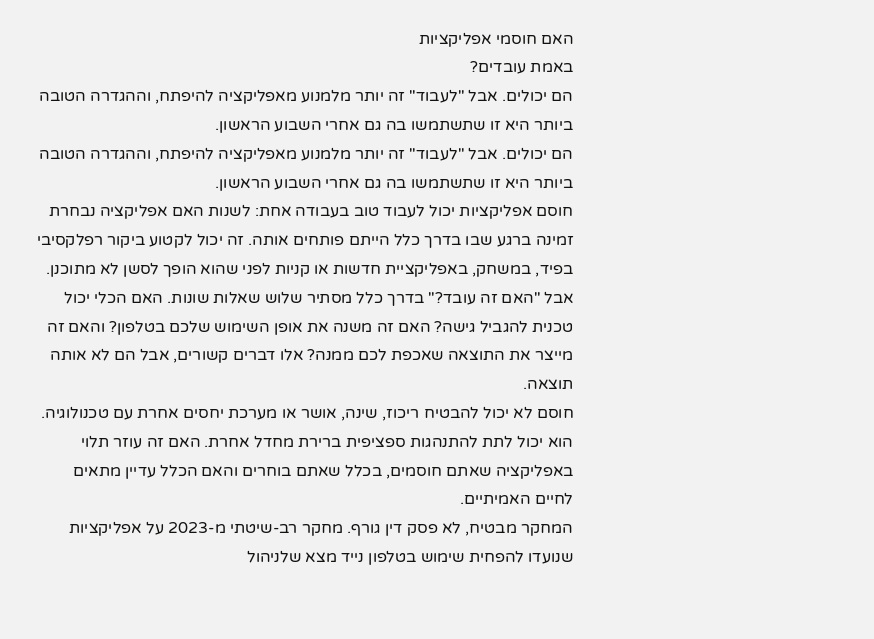האם חוסמי אפליקציות
באמת עובדים?
הם יכולים. אבל "לעבוד" זה יותר מלמנוע מאפליקציה להיפתח, וההגדרה הטובה ביותר היא זו שתשתמשו בה גם אחרי השבוע הראשון.
הם יכולים. אבל "לעבוד" זה יותר מלמנוע מאפליקציה להיפתח, וההגדרה הטובה ביותר היא זו שתשתמשו בה גם אחרי השבוע הראשון.
חוסם אפליקציות יכול לעבוד טוב בעבודה אחת: לשנות האם אפליקציה נבחרת זמינה ברגע שבו בדרך כלל הייתם פותחים אותה. זה יכול לקטוע ביקור רפלקסיבי בפיד, במשחק, באפליקציית חדשות או קניות לפני שהוא הופך לסשן לא מתוכנן.
אבל "האם זה עובד?" בדרך כלל מסתיר שלוש שאלות שונות. האם הכלי יכול טכנית להגביל גישה? האם זה משנה את אופן השימוש שלכם בטלפון? והאם זה מייצר את התוצאה שאכפת לכם ממנה? אלו דברים קשורים, אבל הם לא אותה תוצאה.
חוסם לא יכול להבטיח ריכוז, שינה, אושר או מערכת יחסים אחרת עם טכנולוגיה. הוא יכול לתת להתנהגות ספציפית ברירת מחדל אחרת. האם זה עוזר תלוי באפליקציה שאתם חוסמים, בכלל שאתם בוחרים והאם הכלל עדיין מתאים לחיים האמיתיים.
המחקר מבטיח, לא פסק דין גורף. מחקר רב-שיטתי מ-2023 על אפליקציות שנועדו להפחית שימוש בטלפון נייד מצא שלניהול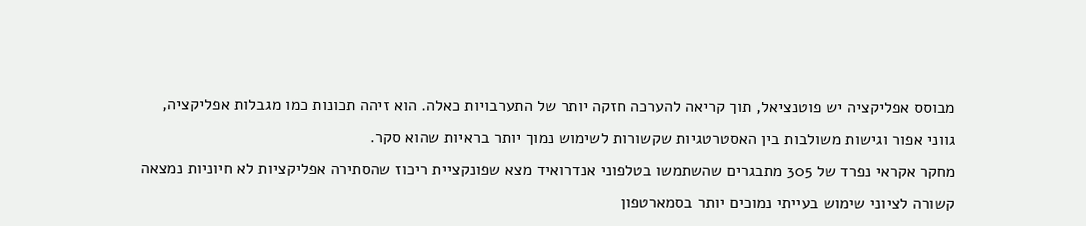מבוסס אפליקציה יש פוטנציאל, תוך קריאה להערכה חזקה יותר של התערבויות כאלה. הוא זיהה תכונות כמו מגבלות אפליקציה, גווני אפור וגישות משולבות בין האסטרטגיות שקשורות לשימוש נמוך יותר בראיות שהוא סקר.
מחקר אקראי נפרד של 305 מתבגרים שהשתמשו בטלפוני אנדרואיד מצא שפונקציית ריכוז שהסתירה אפליקציות לא חיוניות נמצאה קשורה לציוני שימוש בעייתי נמוכים יותר בסמארטפון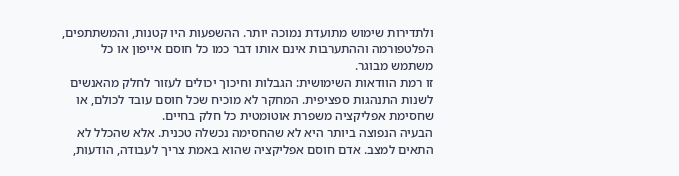ולתדירות שימוש מתועדת נמוכה יותר. ההשפעות היו קטנות, והמשתתפים, הפלטפורמה וההתערבות אינם אותו דבר כמו כל חוסם אייפון או כל משתמש מבוגר.
זו רמת הוודאות השימושית: הגבלות וחיכוך יכולים לעזור לחלק מהאנשים לשנות התנהגות ספציפית. המחקר לא מוכיח שכל חוסם עובד לכולם, או שחסימת אפליקציה משפרת אוטומטית כל חלק בחיים.
הבעיה הנפוצה ביותר היא לא שהחסימה נכשלה טכנית. אלא שהכלל לא התאים למצב. אדם חוסם אפליקציה שהוא באמת צריך לעבודה, הודעות,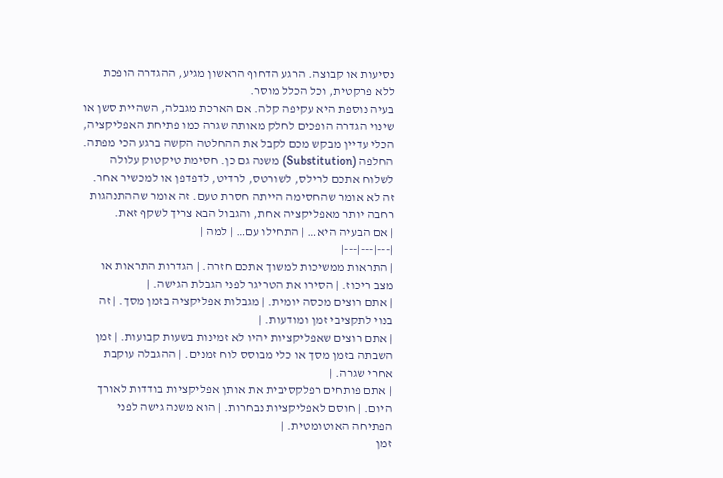נסיעות או קבוצה. הרגע הדחוף הראשון מגיע, ההגדרה הופכת ללא פרקטית, וכל הכלל מוסר.
בעיה נוספת היא עקיפה קלה. אם הארכת מגבלה, השהיית סשן או שינוי הגדרה הופכים לחלק מאותה שגרה כמו פתיחת האפליקציה, הכלי עדיין מבקש מכם לקבל את ההחלטה הקשה ברגע הכי מפתה.
החלפה (Substitution) משנה גם כן. חסימת טיקטוק עלולה לשלוח אתכם לרילס, לשורטס, לרדיט, לדפדפן או למכשיר אחר. זה לא אומר שהחסימה הייתה חסרת טעם. זה אומר שההתנהגות רחבה יותר מאפליקציה אחת, והגבול הבא צריך לשקף זאת.
| אם הבעיה היא… | התחילו עם… | למה |
|---|---|---|
| התראות ממשיכות למשוך אתכם חזרה. | הגדרות התראות או מצב ריכוז. | הסירו את הטריגר לפני הגבלת הגישה. |
| אתם רוצים מכסה יומית. | מגבלות אפליקציה בזמן מסך. | זה בנוי לתקציבי זמן ומודעות. |
| אתם רוצים שאפליקציות יהיו לא זמינות בשעות קבועות. | זמן השבתה בזמן מסך או כלי מבוסס לוח זמנים. | ההגבלה עוקבת אחרי שגרה. |
| אתם פותחים רפלקסיבית את אותן אפליקציות בודדות לאורך היום. | חוסם לאפליקציות נבחרות. | הוא משנה גישה לפני הפתיחה האוטומטית. |
זמן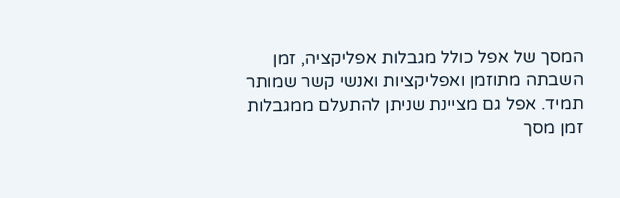המסך של אפל כולל מגבלות אפליקציה, זמן השבתה מתוזמן ואפליקציות ואנשי קשר שמותר תמיד. אפל גם מציינת שניתן להתעלם ממגבלות זמן מסך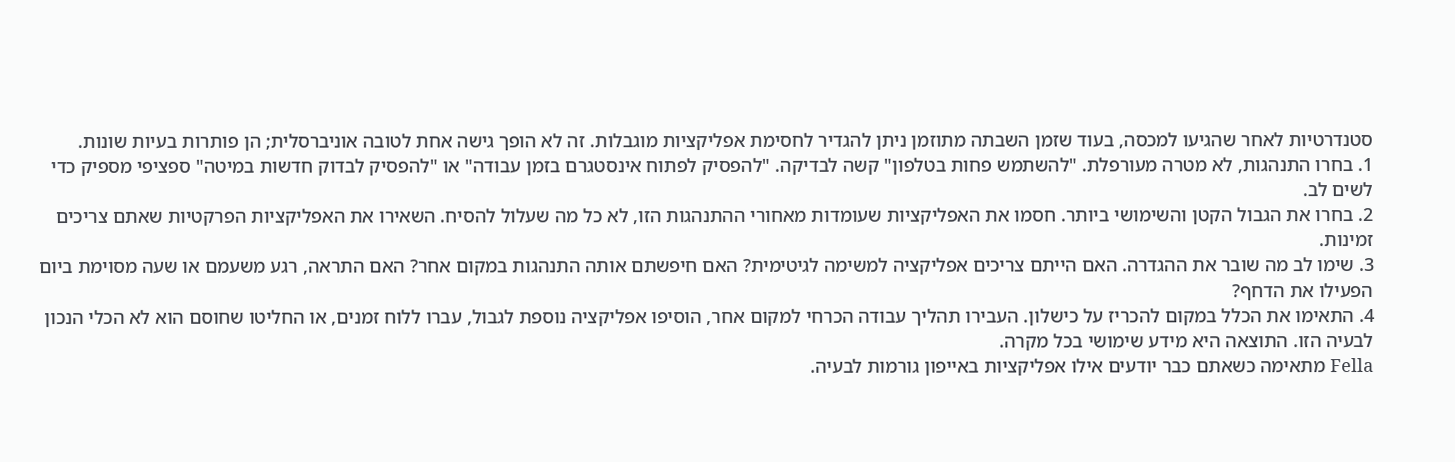סטנדרטיות לאחר שהגיעו למכסה, בעוד שזמן השבתה מתוזמן ניתן להגדיר לחסימת אפליקציות מוגבלות. זה לא הופך גישה אחת לטובה אוניברסלית; הן פותרות בעיות שונות.
1. בחרו התנהגות, לא מטרה מעורפלת. "להשתמש פחות בטלפון" קשה לבדיקה. "להפסיק לפתוח אינסטגרם בזמן עבודה" או "להפסיק לבדוק חדשות במיטה" ספציפי מספיק כדי לשים לב.
2. בחרו את הגבול הקטן והשימושי ביותר. חסמו את האפליקציות שעומדות מאחורי ההתנהגות הזו, לא כל מה שעלול להסיח. השאירו את האפליקציות הפרקטיות שאתם צריכים זמינות.
3. שימו לב מה שובר את ההגדרה. האם הייתם צריכים אפליקציה למשימה לגיטימית? האם חיפשתם אותה התנהגות במקום אחר? האם התראה, רגע משעמם או שעה מסוימת ביום הפעילו את הדחף?
4. התאימו את הכלל במקום להכריז על כישלון. העבירו תהליך עבודה הכרחי למקום אחר, הוסיפו אפליקציה נוספת לגבול, עברו ללוח זמנים, או החליטו שחוסם הוא לא הכלי הנכון לבעיה הזו. התוצאה היא מידע שימושי בכל מקרה.
Fella מתאימה כשאתם כבר יודעים אילו אפליקציות באייפון גורמות לבעיה.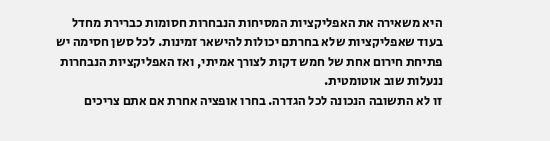היא משאירה את האפליקציות המסיחות הנבחרות חסומות כברירת מחדל בעוד שאפליקציות שלא בחרתם יכולות להישאר זמינות. לכל סשן חסימה יש פתיחת חירום אחת של חמש דקות לצורך אמיתי, ואז האפליקציות הנבחרות ננעלות שוב אוטומטית.
זו לא התשובה הנכונה לכל הגדרה. בחרו אופציה אחרת אם אתם צריכים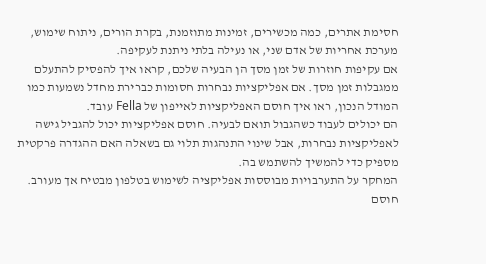חסימת אתרים, כמה מכשירים, זמינות מתוזמנת, בקרת הורים, ניתוח שימוש, מערכת אחריות של אדם שני, או נעילה בלתי ניתנת לעקיפה.
אם עקיפות חוזרות של זמן מסך הן הבעיה שלכם, קראו איך להפסיק להתעלם ממגבלות זמן מסך. אם אפליקציות נבחרות חסומות כברירת מחדל נשמעות כמו המודל הנכון, ראו איך חוסם האפליקציות לאייפון של Fella עובד.
הם יכולים לעבוד כשהגבול תואם לבעיה. חוסם אפליקציות יכול להגביל גישה לאפליקציות נבחרות, אבל שינוי התנהגות תלוי גם בשאלה האם ההגדרה פרקטית מספיק כדי להמשיך להשתמש בה.
המחקר על התערבויות מבוססות אפליקציה לשימוש בטלפון מבטיח אך מעורב. חוסם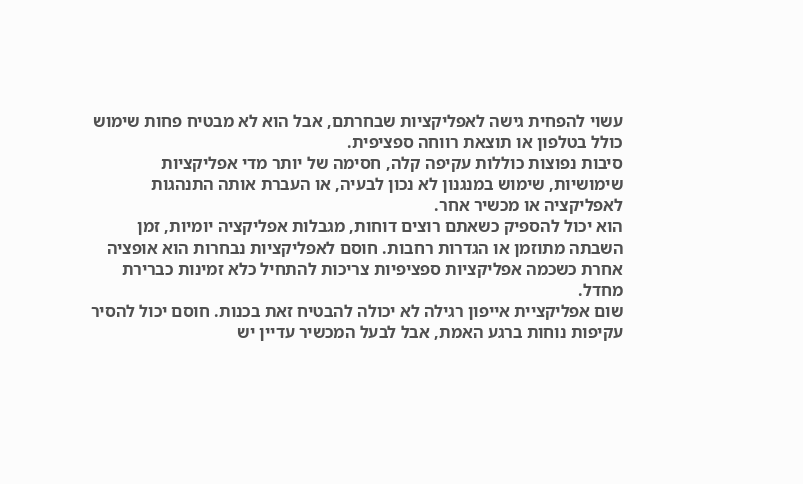עשוי להפחית גישה לאפליקציות שבחרתם, אבל הוא לא מבטיח פחות שימוש כולל בטלפון או תוצאת רווחה ספציפית.
סיבות נפוצות כוללות עקיפה קלה, חסימה של יותר מדי אפליקציות שימושיות, שימוש במנגנון לא נכון לבעיה, או העברת אותה התנהגות לאפליקציה או מכשיר אחר.
הוא יכול להספיק כשאתם רוצים דוחות, מגבלות אפליקציה יומיות, זמן השבתה מתוזמן או הגדרות רחבות. חוסם לאפליקציות נבחרות הוא אופציה אחרת כשכמה אפליקציות ספציפיות צריכות להתחיל כלא זמינות כברירת מחדל.
שום אפליקציית אייפון רגילה לא יכולה להבטיח זאת בכנות. חוסם יכול להסיר עקיפות נוחות ברגע האמת, אבל לבעל המכשיר עדיין יש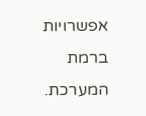אפשרויות ברמת המערכת.